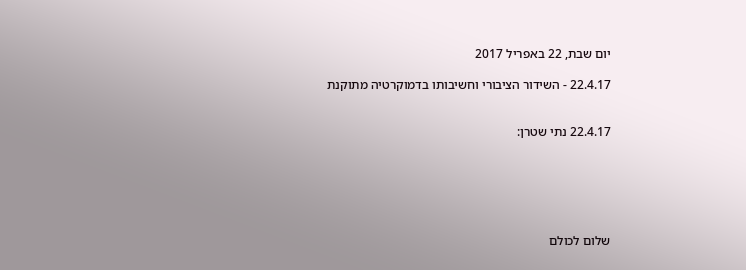יום שבת, 22 באפריל 2017

22.4.17 - השידור הציבורי וחשיבותו בדמוקרטיה מתוקנת


22.4.17 נתי שטרן:






שלום לכולם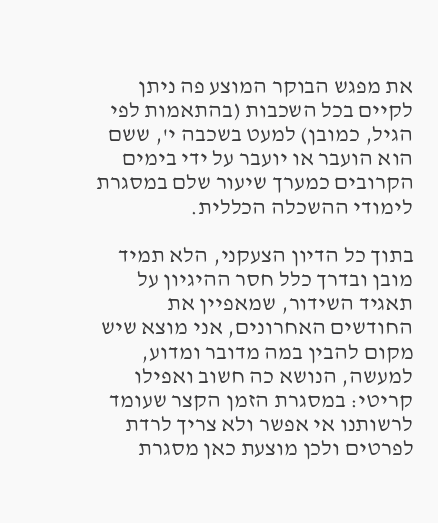את מפגש הבוקר המוצע פה ניתן לקיים בכל השכבות (בהתאמות לפי הגיל, כמובן) למעט בשכבה י', ששם הוא הועבר או יועבר על ידי בימים הקרובים כמערך שיעור שלם במסגרת לימודי ההשכלה הכללית.

בתוך כל הדיון הצעקני, הלא תמיד מובן ובדרך כלל חסר ההיגיון על תאגיד השידור, שמאפיין את החודשים האחרונים, אני מוצא שיש מקום להבין במה מדובר ומדוע, למעשה, הנושא כה חשוב ואפילו קריטי: במסגרת הזמן הקצר שעומד לרשותנו אי אפשר ולא צריך לרדת לפרטים ולכן מוצעת כאן מסגרת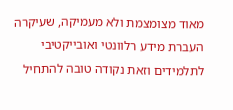מאוד מצומצמת ולא מעמיקה, שעיקרה העברת מידע רלוונטי ואובייקטיבי לתלמידים וזאת נקודה טובה להתחיל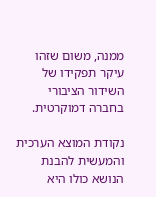ממנה, משום שזהו עיקר תפקידו של השידור הציבורי בחברה דמוקרטית.

נקודת המוצא הערכית והמעשית להבנת הנושא כולו היא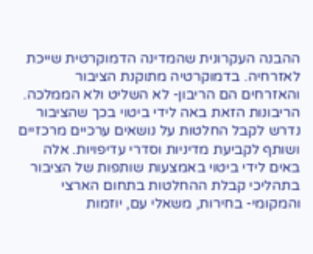ההבנה העקרונית שהמדינה הדמוקרטית שייכת לאזרחיה. בדמוקרטיה מתוקנת הציבור והאזרחים הם הריבון- לא השליט ולא הממלכה. הריבונות הזאת באה לידי ביטוי בכך שהציבור נדרש לקבל החלטות על נושאים ערכיים מרכזיים ושותף לקביעת מדיניות וסדרי עדיפויות. אלה באים לידי ביטוי באמצעות שותפות של הציבור בתהליכי קבלת ההחלטות בתחום הארצי והמקומי- בחירות, משאלי עם, יוזמות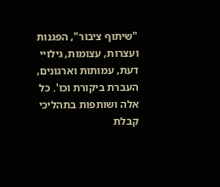"שיתוף ציבור", הפגנות ועצרות, עצומות, גילויי דעת, עמותות וארגונים, העברת ביקורת וכו'. כל אלה ושותפות בתהליכי קבלת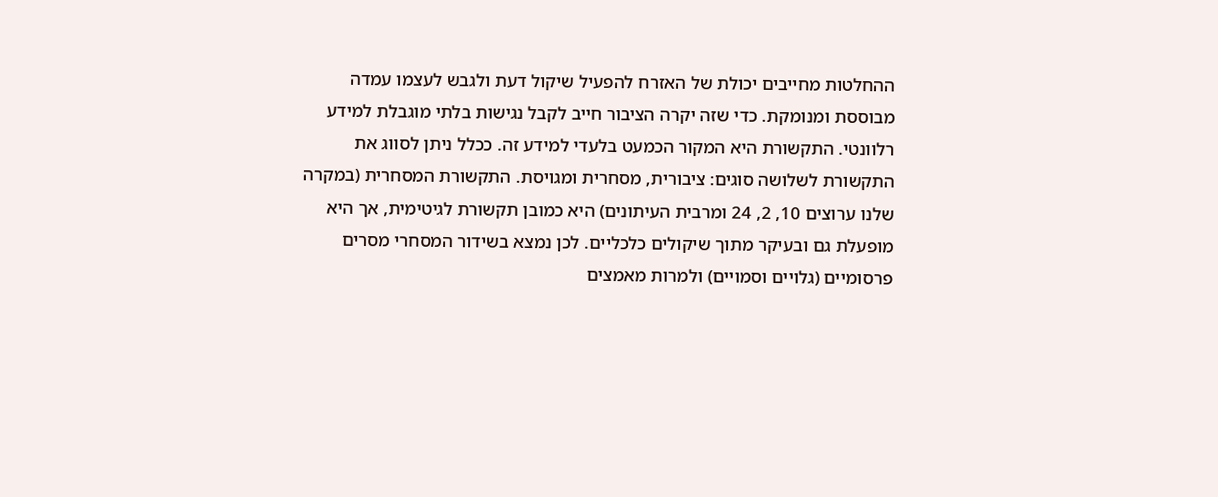ההחלטות מחייבים יכולת של האזרח להפעיל שיקול דעת ולגבש לעצמו עמדה מבוססת ומנומקת. כדי שזה יקרה הציבור חייב לקבל נגישות בלתי מוגבלת למידע רלוונטי. התקשורת היא המקור הכמעט בלעדי למידע זה. ככלל ניתן לסווג את התקשורת לשלושה סוגים: ציבורית, מסחרית ומגויסת. התקשורת המסחרית (במקרה שלנו ערוצים 10, 2, 24 ומרבית העיתונים) היא כמובן תקשורת לגיטימית, אך היא מופעלת גם ובעיקר מתוך שיקולים כלכליים. לכן נמצא בשידור המסחרי מסרים פרסומיים (גלויים וסמויים) ולמרות מאמצים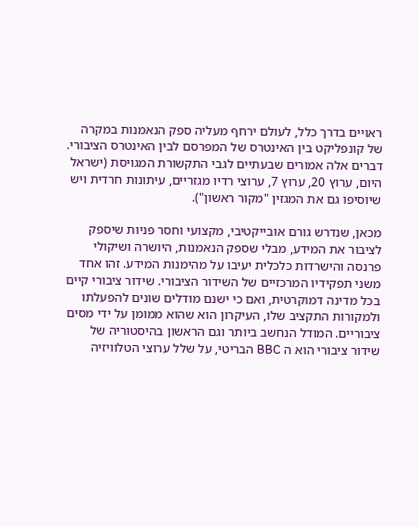ראויים בדרך כלל, לעולם ירחף מעליה ספק הנאמנות במקרה של קונפליקט בין האינטרס של המפרסם לבין האינטרס הציבורי. דברים אלה אמורים שבעתיים לגבי התקשורת המגויסת (ישראל היום, ערוץ 20, ערוץ 7, ערוצי רדיו מגזריים, עיתונות חרדית ויש שיוסיפו גם את המגזין "מקור ראשון").

מכאן, שנדרש גורם אובייקטיבי, מקצועי וחסר פניות שיספק לציבור את המידע, מבלי שספק הנאמנות, היושרה ושיקולי פרנסה והישרדות כלכלית יעיבו על מהימנות המידע. זהו אחד משני תפקידיו המרכזיים של השידור הציבורי. שידור ציבורי קיים בכל מדינה דמוקרטית, ואם כי ישנם מודלים שונים להפעלתו ולמקורות התקציב שלו, העיקרון הוא שהוא ממומן על ידי מסים ציבוריים. המודל הנחשב ביותר וגם הראשון בהיסטוריה של שידור ציבורי הוא ה BBC הבריטי, על שלל ערוצי הטלוויזיה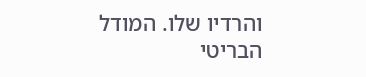והרדיו שלו. המודל הבריטי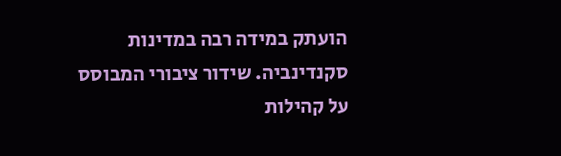הועתק במידה רבה במדינות סקנדינביה. שידור ציבורי המבוסס על קהילות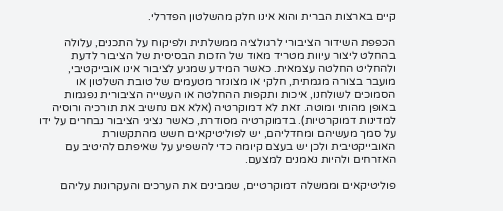קיים בארצות הברית והוא אינו חלק מהשלטון הפדרלי.

הכפפת השידור הציבורי לרגולציה ממשלתית ולפיקוח על התכנים, עלולה בהחלט ליצור עיוות מטריד מאוד של הזכות הבסיסית של הציבור לדעת ולהחליט החלטה עצמאית. כאשר המידע שמגיע לציבור אינו אובייקטיבי, מועבר בצורה מגמתית, חלקי או מצונזר מטעמים של טובת השלטון או הסמוכים לשולחנו, איכות ותקפות ההחלטה או העשייה הציבורית נפגמות באופן מהותי ומוטה. זאת לא דמוקרטיה (אלא אם נחשיב את תורכיה ורוסיה למדינות דמוקרטיות). בדמוקרטיה מסודרת, כאשר נציגי הציבור נבחרים על ידו על סמך מעשיהם ומחדליהם, יש לפוליטיקאים חשש מהתקשורת האובייקטיבית ולכן יש בעצם קיומה כדי להשפיע על שאיפתם להיטיב עם האזרחים ולהיות נאמנים למצעם.

פוליטיקאים וממשלה דמוקרטיים, שמבינים את הערכים והעקרונות עליהם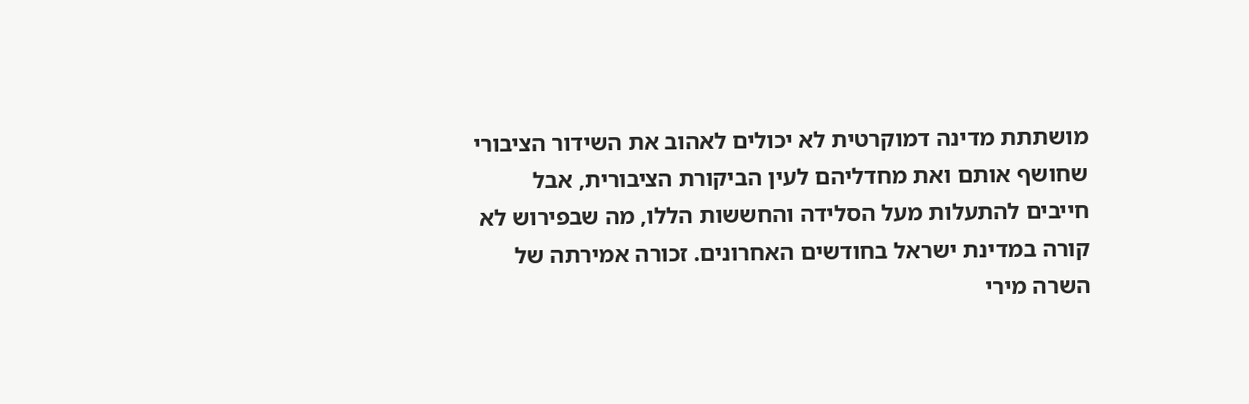מושתתת מדינה דמוקרטית לא יכולים לאהוב את השידור הציבורי שחושף אותם ואת מחדליהם לעין הביקורת הציבורית, אבל חייבים להתעלות מעל הסלידה והחששות הללו, מה שבפירוש לא קורה במדינת ישראל בחודשים האחרונים. זכורה אמירתה של השרה מירי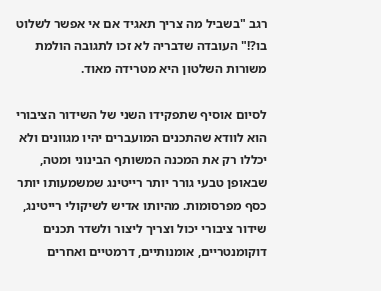רגב "בשביל מה צריך תאגיד אם אי אפשר לשלוט בו?!" העובדה שדבריה לא זכו לתגובה הולמת משורות השלטון היא מטרידה מאוד.

לסיום אוסיף שתפקידו השני של השידור הציבורי הוא לוודא שהתכנים המועברים יהיו מגוונים ולא יכללו רק את המכנה המשותף הבינוני ומטה, שבאופן טבעי גורר יותר רייטינג שמשמעותו יותר כסף מפרסומות. מהיותו אדיש לשיקולי רייטינג, שידור ציבורי יכול וצריך ליצור ולשדר תכנים דוקומנטריים, אומנותיים, דרמטיים ואחרים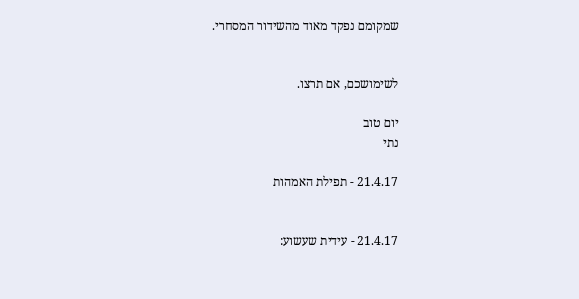שמקומם נפקד מאוד מהשידור המסחרי.


לשימושכם, אם תרצו.

יום טוב
נתי

21.4.17 - תפילת האמהות


21.4.17 - עידית שעשוע: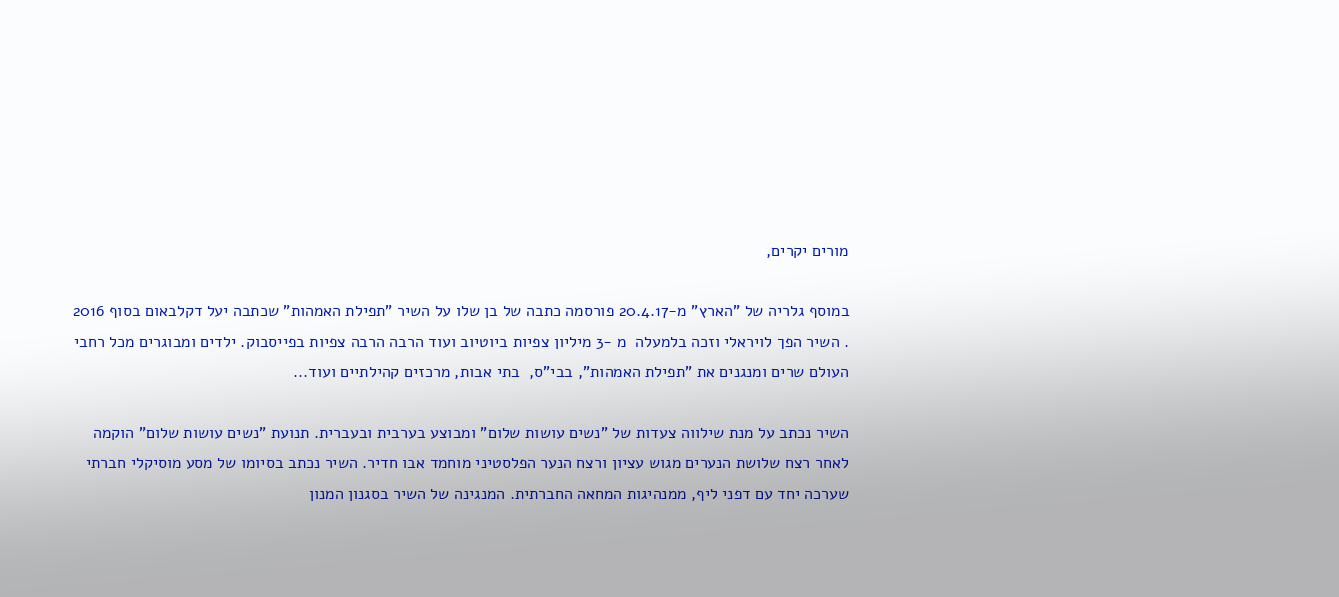מורים יקרים,

במוסף גלריה של "הארץ" מ-20.4.17 פורסמה כתבה של בן שלו על השיר "תפילת האמהות" שכתבה יעל דקלבאום בסוף 2016 . השיר הפך לויראלי וזכה בלמעלה  מ -3 מיליון צפיות ביוטיוב ועוד הרבה הרבה צפיות בפייסבוק. ילדים ומבוגרים מכל רחבי העולם שרים ומנגנים את "תפילת האמהות", בבי"ס,  בתי אבות, מרכזים קהילתיים ועוד...

השיר נכתב על מנת שילווה צעדות של "נשים עושות שלום" ומבוצע בערבית ובעברית. תנועת "נשים עושות שלום" הוקמה לאחר רצח שלושת הנערים מגוש עציון ורצח הנער הפלסטיני מוחמד אבו חדיר. השיר נכתב בסיומו של מסע מוסיקלי חברתי שערכה יחד עם דפני ליף, ממנהיגות המחאה החברתית. המנגינה של השיר בסגנון המנון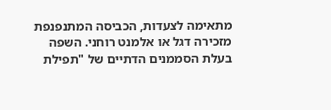מתאימה לצעדות, הכביסה המתנפנפת מזכירה דגל או אלמנט רוחני. השפה בעלת הסממנים הדתיים של "תפילת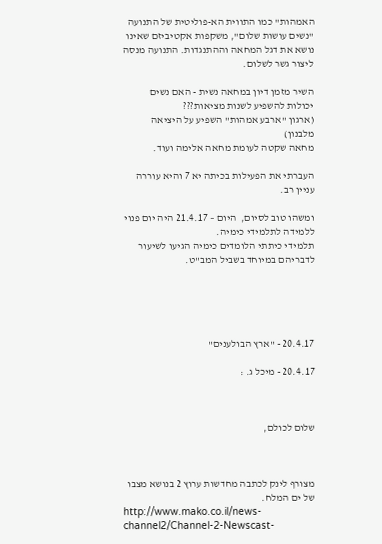האמהות" כמו התווית הא-פוליטית של התנועה "נשים עושות שלום", משקפות אקטיביזם שאינו נושא את דגל המחאה וההתנגדות. התנועה מנסה ליצור גשר לשלום.

השיר מזמן דיון במחאה נשית - האם נשים יכולות להשפיע לשנות מציאות???
(ארגון "ארבע אמהות" השפיע על היציאה מלבנון)
מחאה שקטה לעומת מחאה אלימה ועוד.

העברתי את הפעילות בכיתה יא 7 והיא עוררה עניין רב.

ומשהו טוב לסיום,  היום – 21.4.17 היה יום פנוי ללמידה לתלמידי כימיה.
תלמידי כיתתי הלומדים כימיה הגיעו לשיעור לדבריהם במיוחד בשביל המב"ט.





20.4.17 - "ארץ הבולענים"

20.4.17 - מיכל ג. :



שלום לכולם,



מצורף לינק לכתבה מחדשות ערוץ 2 בנושא מצבו של ים המלח.
http://www.mako.co.il/news-channel2/Channel-2-Newscast-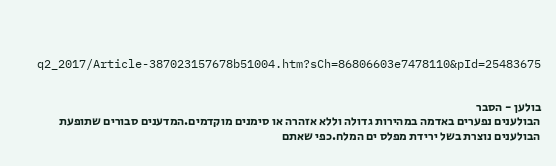q2_2017/Article-387023157678b51004.htm?sCh=86806603e7478110&pId=25483675


בולען - הסבר
הבולענים נפערים באדמה במהירות גדולה וללא אזהרה או סימנים מוקדמים.המדענים סבורים שתופעת הבולענים נוצרת בשל ירידת מפלס ים המלח.כפי שאתם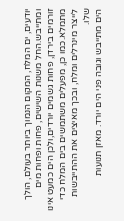יודעים, ים המלח, המקום הנמוך ביותר בעולם, הולך ומתייבש.החל משנות השישים, פחות ופחות מים זורמים בירדן, פחות גשמים יורדים,ולכן הים כמעט אינו מתמלא.כמו כן, מפעלים משתמשים בים המלח כדי לייצר מינרלים ומלח, ובכך מאיצים את ההתייבשות שלו.
הים מתייבש וגובה פני הים יורד. מאזן תנועות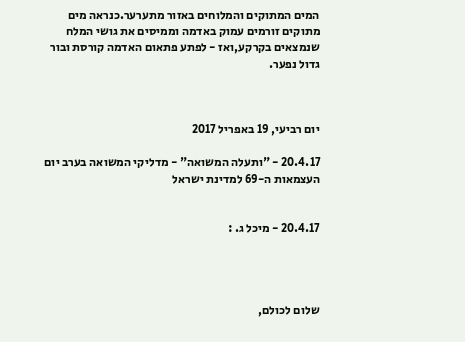המים המתוקים והמלוחים באזור מתערער.כנראה מים מתוקים זורמים עמוק באדמה וממיסים את גושי המלח שנמצאים בקרקע,ואז - לפתע פתאום האדמה קורסת ובור גדול נפער.



יום רביעי, 19 באפריל 2017

20.4.17 - "ותעלה המשואה" - מדליקי המשואה בערב יום העצמאות ה-69 למדינת ישראל


20.4.17 - מיכל ג. :




שלום לכולם,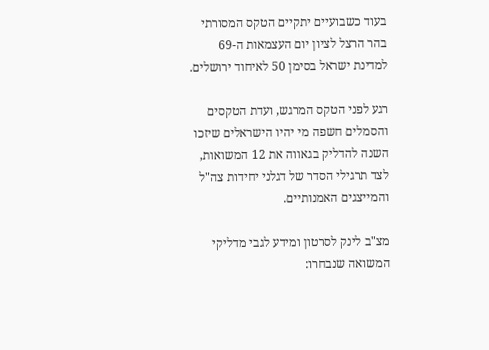בעוד כשבועיים יתקיים הטקס המסורתי בהר הרצל לציון יום העצמאות ה-69 למדינת ישראל בסימן 50 לאיחוד ירושלים.

רגע לפני הטקס המרגש, ועדת הטקסים והסמלים חשפה מי יהיו הישראלים שיזכו השנה להדליק בגאווה את 12 המשואות, לצד תרגילי הסדר של דגלני יחידות צה"ל והמייצגים האמנותיים.

מצ"ב לינק לסרטון ומידע לגבי מדליקי המשואה שנבחרו: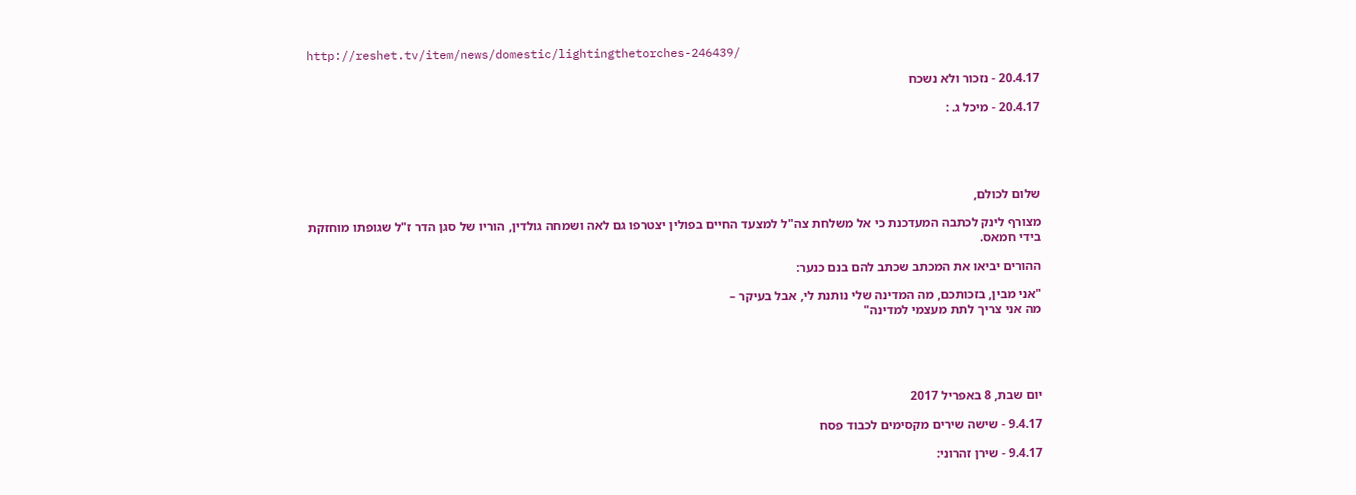http://reshet.tv/item/news/domestic/lightingthetorches-246439/

20.4.17 - נזכור ולא נשכח

20.4.17 - מיכל ג. :





שלום לכולם,

מצורף לינק לכתבה המעדכנת כי אל משלחת צה"ל למצעד החיים בפולין יצטרפו גם לאה ושמחה גולדין, הוריו של סגן הדר ז"ל שגופתו מוחזקת בידי חמאס.

ההורים יביאו את המכתב שכתב להם בנם כנער:

"אני מבין, בזכותכם, מה המדינה שלי נותנת לי, אבל בעיקר –
מה אני צריך לתת מעצמי למדינה"





יום שבת, 8 באפריל 2017

9.4.17 - שישה שירים מקסימים לכבוד פסח

9.4.17 - שירן זהרוני: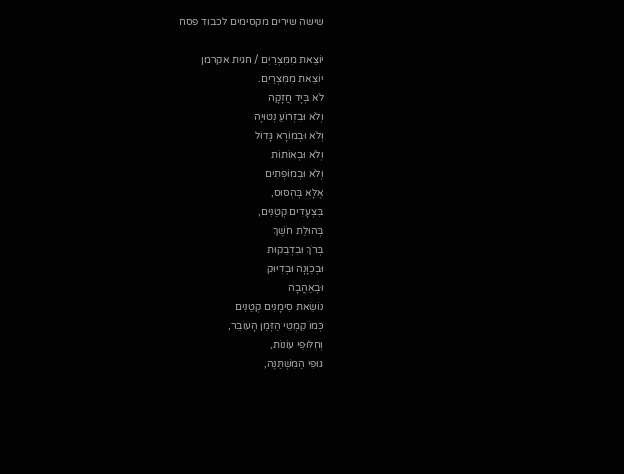שישה שירים מקסימים לכבוד פסח

יוֹצֵאת מִמִּצְרַיִם / חגית אקרמן
יוֹצֵאת מִמִּצְרַיִם.
לֹא בְּיָד חֲזָקָה
וְלֹא וּבִזְרוֹעַ נְטוּיָה
וְלֹא וּבְמוֹרָא גָּדוֹל
וְלֹא וּבְאוֹתוֹת
וְלֹא וּבְמוֹפְתִים
אֶלָּא בְּהִסּוּס,
בִּצְעָדִים קְטַנִּים,
בְּהוּלַת חֹשֶׁךְ
בְּרֹךְ וּבִדְבֵקוּת
וּבְכַוָּנָה וּבְדִיּוּק
וּבְאַהֲבָה
נוֹשֵׂאת סִימָנִים קְטַנִּים
כְּמוֹ קִמְטֵי הַזְּמַן הָעוֹבֵר,
וְחִלּוּפֵי עוֹנוֹת,
גּוּפִי הַמִּשְׁתַּנֶּה,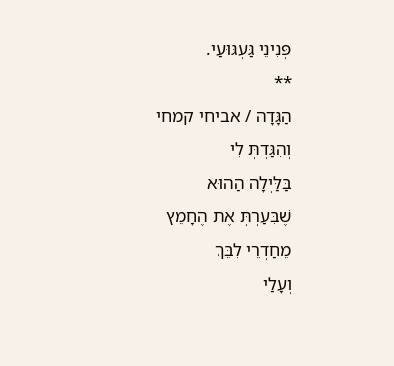פְּנִינֵי גַּעְגּוּעַי.
**
הַגָּדָה / אביחי קמחי
וְהִגַּדְתְּ לִי
בַּלַּיְלָה הַהוּא
שֶׁבִּעַרְתְּ אֶת הֶחָמֵץ
מֵחַדְרֵי לִבֵּךְ
וְעָלַי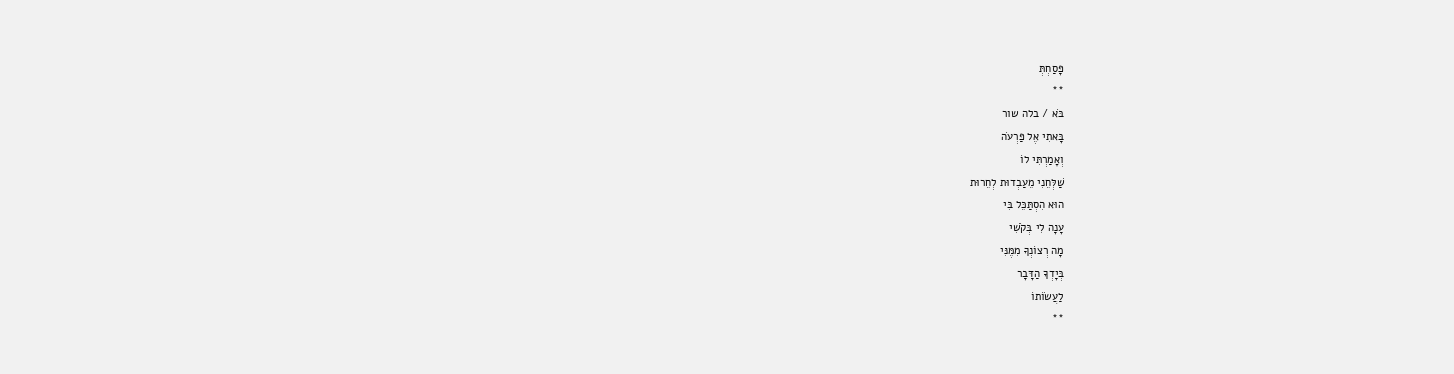פָּסַחְתְּ
**
בֹּא / בלה שור
בָּאתִי אֶל פַּרְעֹה
וְאָמַרְתִּי לוֹ
שַׁלְּחֵנִי מֵעַבְדוּת לְחֵרוּת
הוּא הִסְתַּכֵּל בִּי
עָנָה לִי בְּקֹשִׁי
מָה רְצוֹנְךָ מִמֶּנִּי
בְּיָדְךָ הַדָּבָר
לַעֲשׂוֹתוֹ
**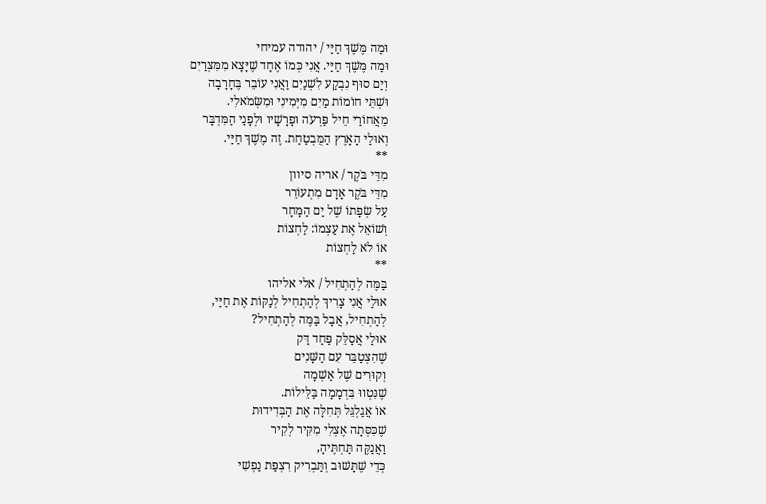וּמַה מֶּשֶׁךְ חַיַּי / יהודה עמיחי
וּמַה מֶּשֶׁךְ חַיַּי. אֲנִי כְּמוֹ אֶחָד שֶׁיָּצָא מִמִּצְרַיִם
וְיַם סוּף נִבְקַע לִשְׁנַיִם וַאֲנִי עוֹבֵר בֶּחָרָבָה
וּשְׁתֵּי חוֹמוֹת מַיִם מִיְּמִינִי וּמִשְּׂמֹאלִי.
מֵאֲחוֹרַי חֵיל פַּרְעֹה וּפָרָשָׁיו וּלְפָנַי הַמִּדְבָּר
וְאוּלַי הָאָרֶץ הַמֻּבְטַחַת. זֶה מֶשֶׁךְ חַיַּי.
**
מִדֵּי בֹּקֶר / אריה סיוון
מִדֵּי בֹּקֶר אָדָם מִתְעוֹרֵר
עַל שְׂפָתוֹ שֶׁל יַם הַמָּחָר
וְשׁוֹאֵל אֶת עַצְמוֹ: לַחְצוֹת
אוֹ לֹא לַחְצוֹת
**
בַּמֶּה לְהַתְחִיל / אלי אליהו
אוּלַי אֲנִי צָרִיךְ לְהַתְחִיל לְנַקּוֹת אֶת חַיַּי,
לְהַתְחִיל, אֲבָל בַּמֶּה לְהַתְחִיל?
אוּלַי אֲסַלֵּק פַּחַד דַּק
שֶׁהִצְטַבֵּר עִם הַשָּׁנִים
וְקוּרִים שֶׁל אַשְׁמָה
שֶׁנִּטְווּ בִּדְמָמָה בַּלֵּילוֹת.
אוֹ אֲגַלְגֵּל תְּחִלָּה אֶת הַבְּדִידוּת
שֶׁכִּסְּתָה אֶצְלִי מִקִּיר לְקִיר
וַאֲנַקֶּה תַּחְתֶּיהָ,
כְּדֵי שֶׁתָּשׁוּב וְתַּבְרִיק רִצְפַּת נַפְשִׁי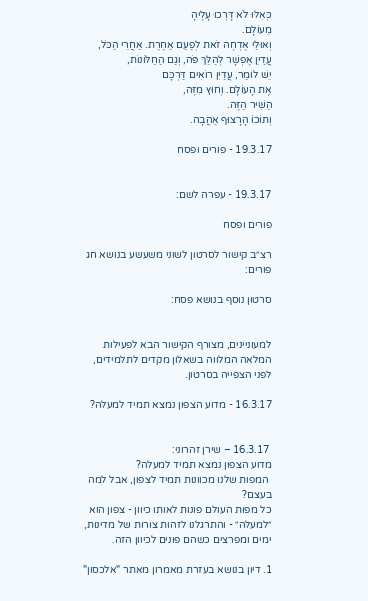כְּאִלּוּ לֹא דָּרְכוּ עָלֶיהָ
מֵעוֹלָם.
וְאוּלַי אֶדְחֶה זֹאת לְפַעַם אַחֶרֶת. אַחֲרֵי הַכֹּל,
עֲדַיִן אֶפְשָׁר לְהַלֵּךּ פֹּה, וְגַם הַחַלּוֹנוֹת,
יֵשׁ לוֹמַר, עֲדַיִן רוֹאִים דַּרְכָּם
אֶת הָעוֹלָם. וְחוּץ מִזֶּה,
הַשִּׁיר הַזֶּה.
וְתוֹכוֹ הָרָצוּף אַהֲבָה.

19.3.17 - פורים ופסח


19.3.17 - עפרה לשם:

פורים ופסח

רצ״ב קישור לסרטון לשוני משעשע בנושא חג פורים:

סרטון נוסף בנושא פסח:


למעוניינים, מצורף הקישור הבא לפעילות המלאה המלווה בשאלון מקדים לתלמידים, לפני הצפייה בסרטון.

16.3.17 - מדוע הצפון נמצא תמיד למעלה?


 16.3.17 – שירן זהרוני:
מדוע הצפון נמצא תמיד למעלה?
 המפות שלנו מכוונות תמיד לצפון, אבל למה בעצם?
כל מפות העולם פונות לאותו כיוון - צפון הוא ״למעלה״ - והתרגלנו לזהות צורות של מדינות, ימים ומפרצים כשהם פונים לכיוון הזה.

1. דיון בנושא בעזרת מאמרון מאתר "אלכסון"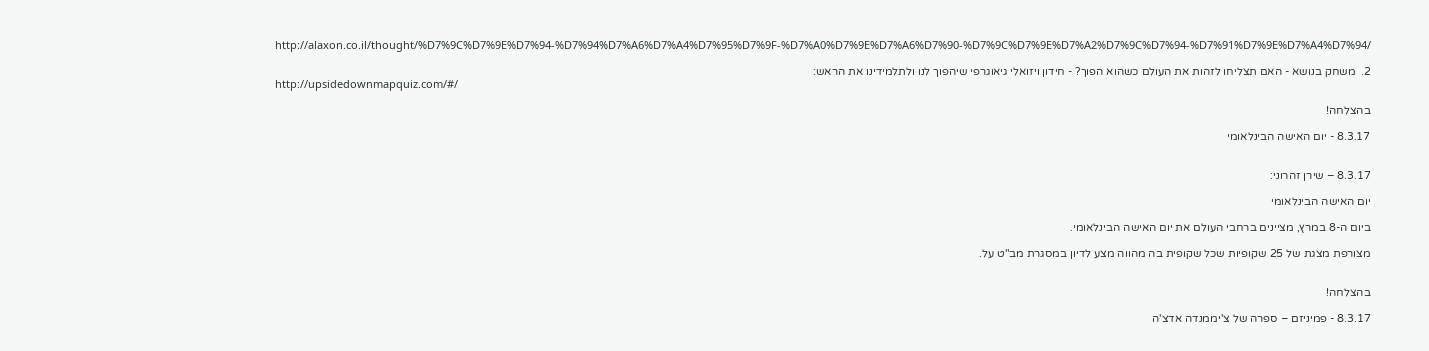http://alaxon.co.il/thought/%D7%9C%D7%9E%D7%94-%D7%94%D7%A6%D7%A4%D7%95%D7%9F-%D7%A0%D7%9E%D7%A6%D7%90-%D7%9C%D7%9E%D7%A2%D7%9C%D7%94-%D7%91%D7%9E%D7%A4%D7%94/

2.  משחק בנושא - האם תצליחו לזהות את העולם כשהוא הפוך? - חידון ויזואלי גיאוגרפי שיהפוך לנו ולתלמידינו את הראש:
http://upsidedownmapquiz.com/#/

בהצלחה!

8.3.17 - יום האישה הבינלאומי


8.3.17 – שירן זהרוני:

יום האישה הבינלאומי

ביום ה-8 במרץ, מציינים ברחבי העולם את יום האישה הבינלאומי.

מצורפת מצגת של 25 שקופיות שכל שקופית בה מהווה מצע לדיון במסגרת מב"ט על.


בהצלחה!

8.3.17 - פמיניזם – ספרה של צ'יממנדה אדצ'ה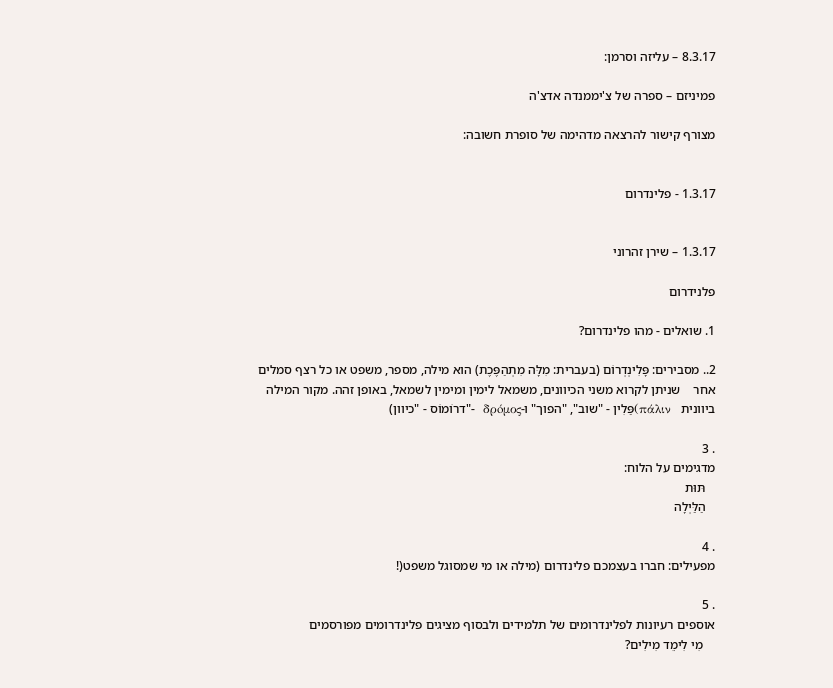8.3.17 – עליזה וסרמן:

פמיניזם – ספרה של צ'יממנדה אדצ'ה

מצורף קישור להרצאה מדהימה של סופרת חשובה:


1.3.17 - פלינדרום


1.3.17 – שירן זהרוני

פלנידרום

1. שואלים - מהו פלינדרום?

2.. מסבירים: פָּלִינְדְרוֹם (בעברית: מִלָּה מִתְהַפֶּכֶת) הוא מילה, מספר, משפט או כל רצף סמלים אחר    שניתן לקרוא משני הכיוונים, משמאל לימין ומימין לשמאל, באופן זהה. מקור המילה ביוונית   πάλιν)פַּלִין - "שוב", "הפוך" ו-δρóμος  -"דרוֹמוֹס - "כיוון)

. 3
מדגימים על הלוח:
   תּוּת
   הַלַּיְלָה

. 4
מפעילים: חברו בעצמכם פלינדרום (מילה או מי שמסוגל משפט(!

. 5
אוספים רעיונות לפלינדרומים של תלמידים ולבסוף מציגים פלינדרומים מפורסמים
    מִי לִימֵד מִילִים?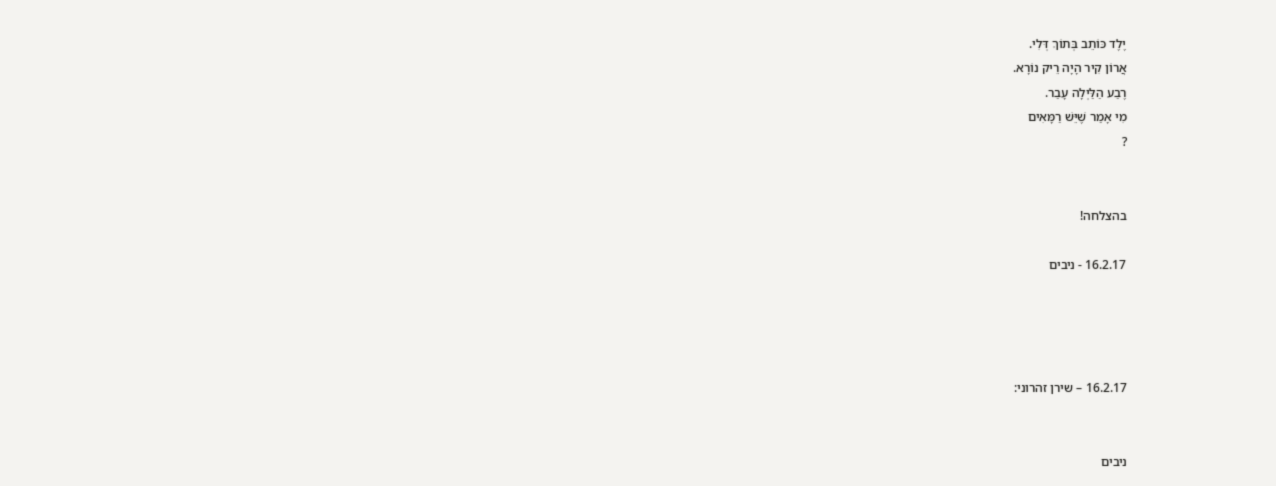יֶלֶד כּוֹתֵב בְּתוֹךְ דְּלִי.
אֲרוֹן קִיר הָיָה רֵיק נוֹרָא.
רֶבַע הַלַּיְלָה עָבַר.
מִי אָמַר שֶׁיֵּשׁ רַמָּאִים
?


בהצלחה!

16.2.17 - ניבים




16.2.17 – שירן זהרוני:


ניבים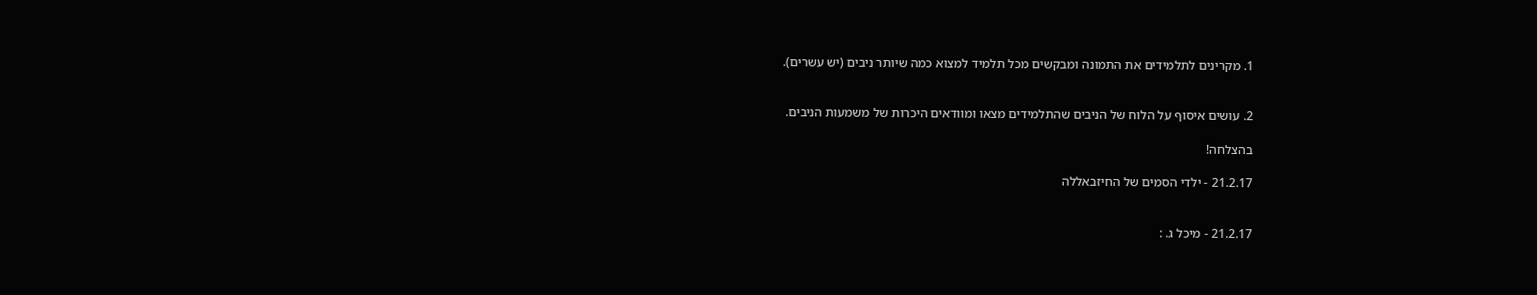1. מקרינים לתלמידים את התמונה ומבקשים מכל תלמיד למצוא כמה שיותר ניבים (יש עשרים).


2. עושים איסוף על הלוח של הניבים שהתלמידים מצאו ומוודאים היכרות של משמעות הניבים.

בהצלחה!

21.2.17 - ילדי הסמים של החיזבאללה


21.2.17 - מיכל ג. :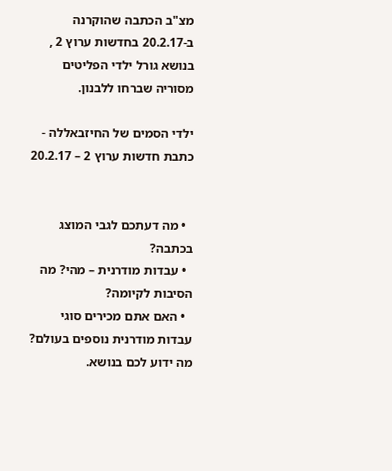מצ"ב הכתבה שהוקרנה ב-20.2.17 בחדשות ערוץ 2 , בנושא גורל ילדי הפליטים מסוריה שברחו ללבנון.

ילדי הסמים של החיזבאללה - כתבת חדשות ערוץ 2 – 20.2.17


  • מה דעתכם לגבי המוצג בכתבה?
  • עבדות מודרנית – מהי? מה הסיבות לקיומה?
  • האם אתם מכירים סוגי עבדות מודרנית נוספים בעולם? מה ידוע לכם בנושא.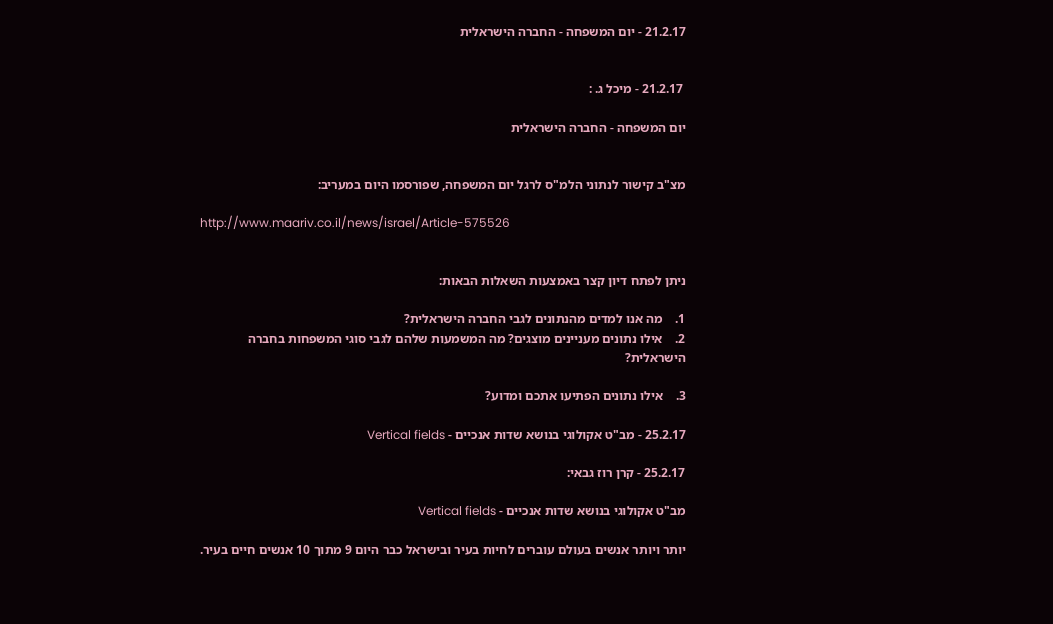21.2.17 - יום המשפחה - החברה הישראלית


 21.2.17 - מיכל ג. :

יום המשפחה - החברה הישראלית


מצ"ב קישור לנתוני הלמ"ס לרגל יום המשפחה, שפורסמו היום במעריב:

http://www.maariv.co.il/news/israel/Article-575526


ניתן לפתח דיון קצר באמצעות השאלות הבאות:

1.    מה אנו למדים מהנתונים לגבי החברה הישראלית?
2.    אילו נתונים מעניינים מוצגים? מה המשמעות שלהם לגבי סוגי המשפחות בחברה הישראלית?

3.    אילו נתונים הפתיעו אתכם ומדוע?

25.2.17 - מב"ט אקולוגי בנושא שדות אנכיים - Vertical fields

25.2.17 - קרן רוז גבאי:

מב"ט אקולוגי בנושא שדות אנכיים - Vertical fields

יותר ויותר אנשים בעולם עוברים לחיות בעיר ובישראל כבר היום 9 מתוך 10 אנשים חיים בעיר.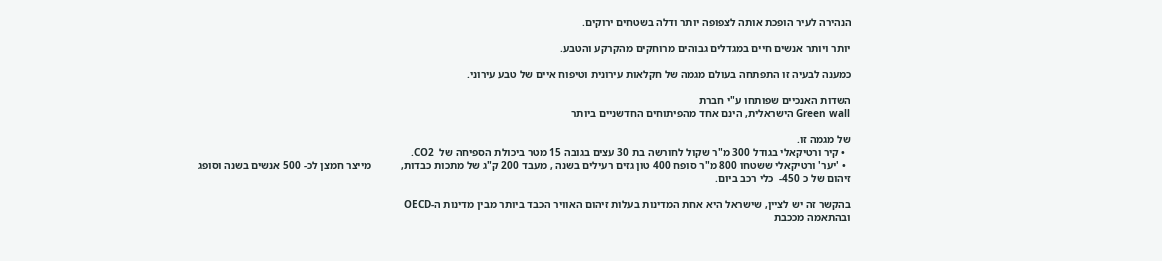הנהירה לעיר הופכת אותה לצפופה יותר ודלה בשטחים ירוקים.

יותר ויותר אנשים חיים במגדלים גבוהים מרוחקים מהקרקע והטבע.

כמענה לבעיה זו התפתחה בעולם מגמה של חקלאות עירונית וטיפוח איים של טבע עירוני.

השדות האנכיים שפותחו ע"י חברת
Green wall הישראלית, הינם אחד מהפיתוחים החדשניים ביותר

של מגמה זו.
  • קיר ורטיקאלי בגודל 300 מ"ר שקול לחורשה בת 30 עצים בגובה 15 מטר ביכולת הספיחה של  CO2.
  • 'יער' ורטיקאלי ששטחו 800 מ"ר סופח 400 טון גזים רעילים בשנה , מעבד 200 ק"ג של מתכות כבדות,           מייצר חמצן לכ- 500 אנשים בשנה וסופג זיהום של כ 450-  כלי רכב ביום.

בהקשר זה יש לציין, שישראל היא אחת המדינות בעלות זיהום האוויר הכבד ביותר מבין מדינות ה-OECD
ובהתאמה מככבת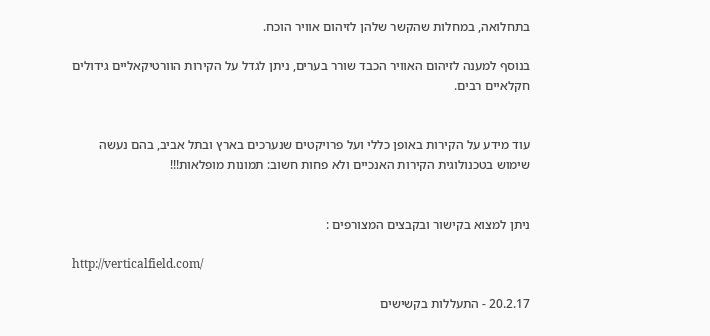בתחלואה, במחלות שהקשר שלהן לזיהום אוויר הוכח.

בנוסף למענה לזיהום האוויר הכבד שורר בערים, ניתן לגדל על הקירות הוורטיקאליים גידולים חקלאיים רבים.


עוד מידע על הקירות באופן כללי ועל פרויקטים שנערכים בארץ ובתל אביב, בהם נעשה שימוש בטכנולוגית הקירות האנכיים ולא פחות חשוב: תמונות מופלאות!!!


ניתן למצוא בקישור ובקבצים המצורפים :

http://verticalfield.com/

20.2.17 - התעללות בקשישים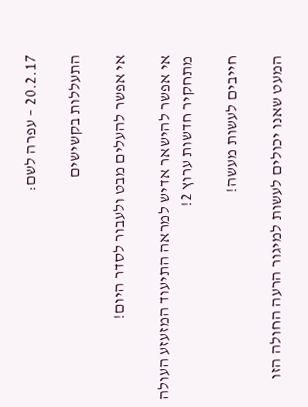20.2.17 – עפרה לשם:

התעללות בקשישים

אי אפשר להעלים מבט ולעבור לסדר היום!

אי אפשר להישאר אדיש למראה התיעוד המזעזע העולה מתחקיר חדשות ערוץ 2!

חייבים לעשות מעשה!

המעט שאנו יכולים לעשות למיגור הרעה החולה הזו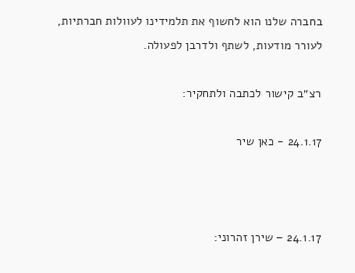בחברה שלנו הוא לחשוף את תלמידינו לעוולות חברתיות, לעורר מודעות, לשתף ולדרבן לפעולה.

רצ״ב קישור לכתבה ולתחקיר:

24.1.17 - כאן שיר



24.1.17 – שירן זהרוני: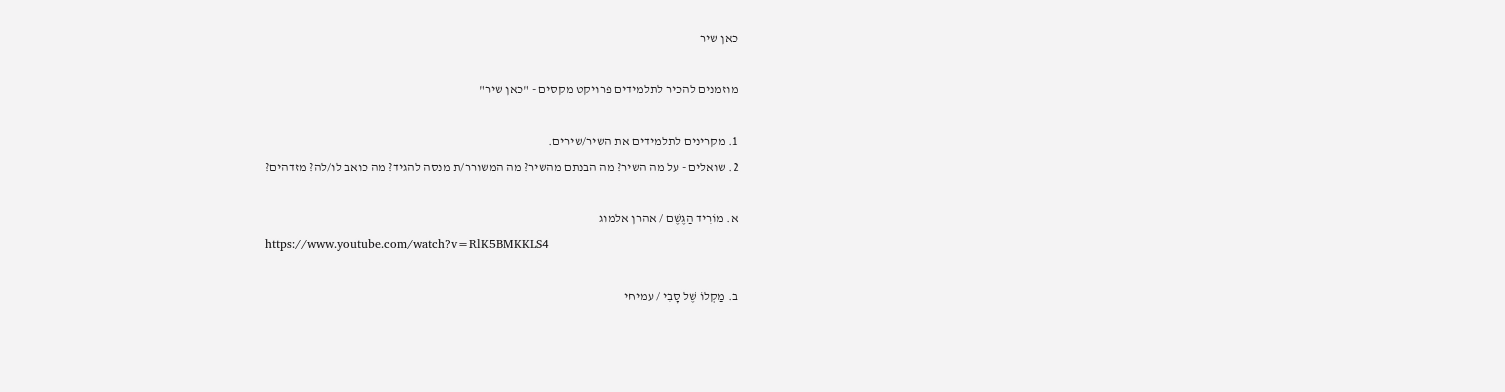כאן שיר

מוזמנים להכיר לתלמידים פרויקט מקסים - "כאן שיר"

1. מקרינים לתלמידים את השיר/שירים.
2. שואלים - על מה השיר? מה הבנתם מהשיר? מה המשורר/ת מנסה להגיד? מה כואב לו/לה? מזדהים?

א. מוֹרִיד הַגֶּשֶׁם / אהרן אלמוג
https://www.youtube.com/watch?v=RlK5BMKKLS4

ב. מַקְלוֹ שֶׁל סָבִי / עמיחי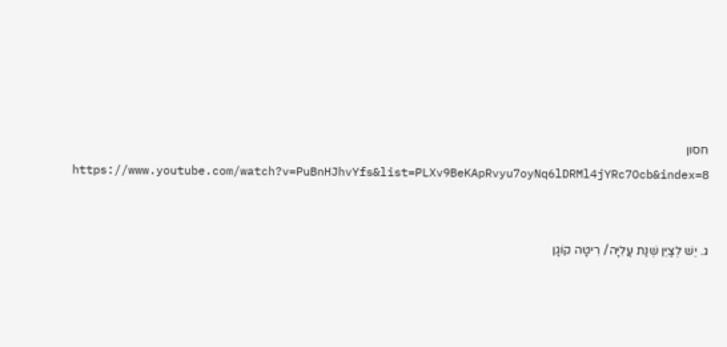חסון
https://www.youtube.com/watch?v=PuBnHJhvYfs&list=PLXv9BeKApRvyu7oyNq6lDRMl4jYRc7Ocb&index=8


ג. יֵשׁ לְצַיֵּן שְׁנַת עֲלִיָּה/ רִיטָה קוֹגָן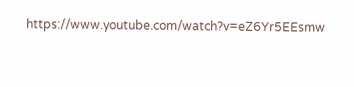https://www.youtube.com/watch?v=eZ6Yr5EEsmw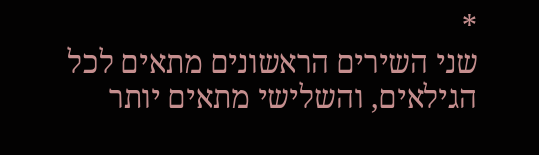*
שני השירים הראשונים מתאים לכל הגילאים, והשלישי מתאים יותר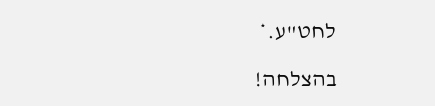לחט"ע.*

בהצלחה!